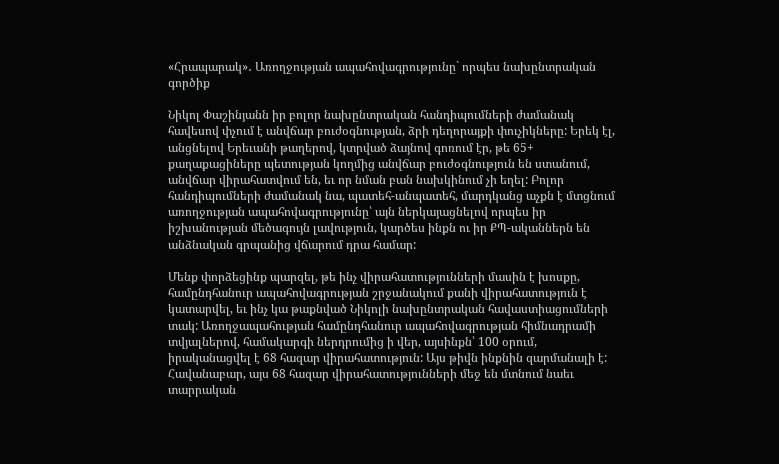«Հրապարակ»․ Առողջության ապահովագրությունը` որպես նախընտրական գործիք

Նիկոլ Փաշինյանն իր բոլոր նախընտրական հանդիպումների ժամանակ հավեսով փչում է անվճար բուժօգնության, ձրի դեղորայքի փուչիկները: Երեկ էլ, անցնելով Երեւանի թաղերով, կտրված ձայնով գոռում էր, թե 65+ քաղաքացիները պետության կողմից անվճար բուժօգնություն են ստանում, անվճար վիրահատվում են, եւ որ նման բան նախկինում չի եղել: Բոլոր հանդիպումների ժամանակ նա, պատեհ-անպատեհ, մարդկանց աչքն է մտցնում առողջության ապահովագրությունը՝ այն ներկայացնելով որպես իր իշխանության մեծագույն լավություն, կարծես ինքն ու իր ՔՊ-ականներն են անձնական գրպանից վճարում դրա համար:

Մենք փորձեցինք պարզել, թե ինչ վիրահատությունների մասին է խոսքը, համընդհանուր ապահովագրության շրջանակում քանի վիրահատություն է կատարվել, եւ ինչ կա թաքնված Նիկոլի նախընտրական հավաստիացումների տակ: Առողջապահության համընդհանուր ապահովագրության հիմնադրամի տվյալներով, համակարգի ներդրումից ի վեր, այսինքն՝ 100 օրում, իրականացվել է 68 հազար վիրահատություն: Այս թիվն ինքնին զարմանալի է: Հավանաբար, այս 68 հազար վիրահատությունների մեջ են մտնում նաեւ տարրական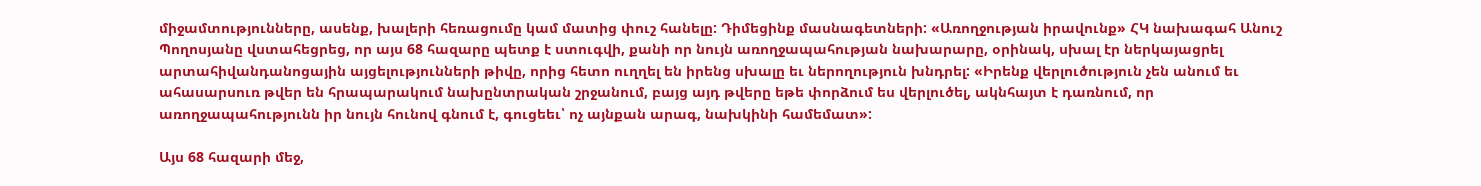միջամտությունները, ասենք, խալերի հեռացումը կամ մատից փուշ հանելը: Դիմեցինք մասնագետների: «Առողջության իրավունք» ՀԿ նախագահ Անուշ Պողոսյանը վստահեցրեց, որ այս 68 հազարը պետք է ստուգվի, քանի որ նույն առողջապահության նախարարը, օրինակ, սխալ էր ներկայացրել արտահիվանդանոցային այցելությունների թիվը, որից հետո ուղղել են իրենց սխալը եւ ներողություն խնդրել: «Իրենք վերլուծություն չեն անում եւ ահասարսուռ թվեր են հրապարակում նախընտրական շրջանում, բայց այդ թվերը եթե փորձում ես վերլուծել, ակնհայտ է դառնում, որ առողջապահությունն իր նույն հունով գնում է, գուցեեւ՝ ոչ այնքան արագ, նախկինի համեմատ»:

Այս 68 հազարի մեջ,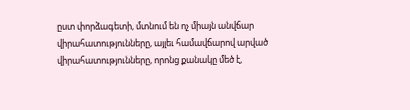ըստ փորձագետի, մտնում են ոչ միայն անվճար վիրահատությունները, այլեւ համավճարով արված վիրահատությունները, որոնց քանակը մեծ է,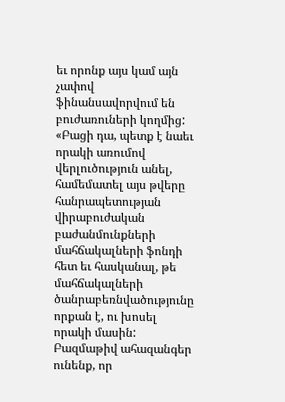եւ որոնք այս կամ այն չափով ֆինանսավորվում են բուժառուների կողմից: «Բացի դա, պետք է նաեւ որակի առումով վերլուծություն անել, համեմատել այս թվերը հանրապետության վիրաբուժական բաժանմունքների մահճակալների ֆոնդի հետ եւ հասկանալ, թե մահճակալների ծանրաբեռնվածությունը որքան է, ու խոսել որակի մասին: Բազմաթիվ ահազանգեր ունենք, որ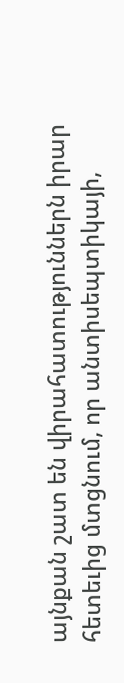այնքան շատ են վիրահատություններն իրար հետեւից մտցնում, որ անտիսեպտիկայի,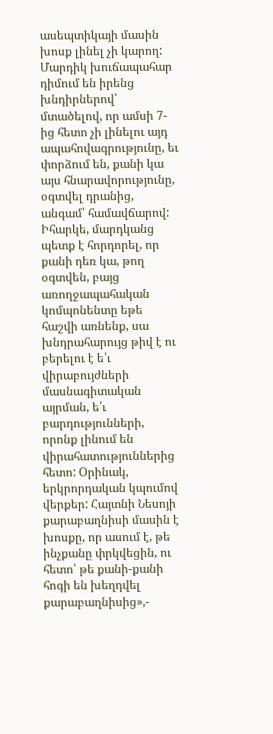ասեպտիկայի մասին խոսք լինել չի կարող: Մարդիկ խուճապահար դիմում են իրենց խնդիրներով՝ մտածելով, որ ամսի 7-ից հետո չի լինելու այդ ապահովագրությունը, եւ փորձում են, քանի կա այս հնարավորությունը, օգտվել դրանից, անգամ՝ համավճարով: Իհարկե, մարդկանց պետք է հորդորել, որ քանի դեռ կա, թող օգտվեն, բայց առողջապահական կոմպոնենտը եթե հաշվի առնենք, սա խնդրահարույց թիվ է ու բերելու է ե՛ւ վիրաբույժների մասնագիտական այրման, ե՛ւ բարդությունների, որոնք լինում են վիրահատություններից հետո: Օրինակ, երկրորդական կպումով վերքեր: Հայտնի Նեսոյի քարաբաղնիսի մասին է խոսքը, որ ասում է, թե ինչքանը փրկվեցին, ու հետո՝ թե քանի-քանի հոգի են խեղդվել քարաբաղնիսից»,-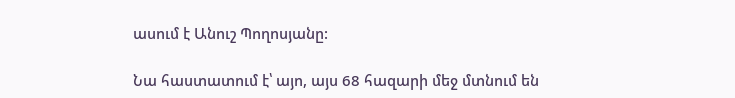ասում է Անուշ Պողոսյանը:

Նա հաստատում է՝ այո, այս 68 հազարի մեջ մտնում են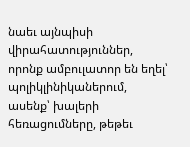նաեւ այնպիսի վիրահատություններ, որոնք ամբուլատոր են եղել՝ պոլիկլինիկաներում, ասենք՝ խալերի հեռացումները, թեթեւ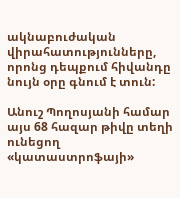ակնաբուժական վիրահատությունները, որոնց դեպքում հիվանդը նույն օրը գնում է տուն:

Անուշ Պողոսյանի համար այս 68 հազար թիվը տեղի ունեցող «կատաստրոֆայի»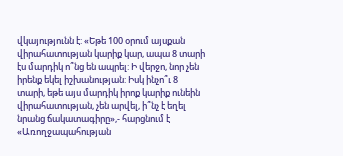վկայությունն է: «Եթե 100 օրում այսքան վիրահատության կարիք կար, ապա 8 տարի էս մարդիկ ո՞նց են ապրել: Ի վերջո, նոր չեն իրենք եկել իշխանության: Իսկ ինչո՞ւ 8 տարի, եթե այս մարդիկ իրոք կարիք ունեին վիրահատության, չեն արվել, ի՞նչ է եղել նրանց ճակատագիրը»,- հարցնում է «Առողջապահության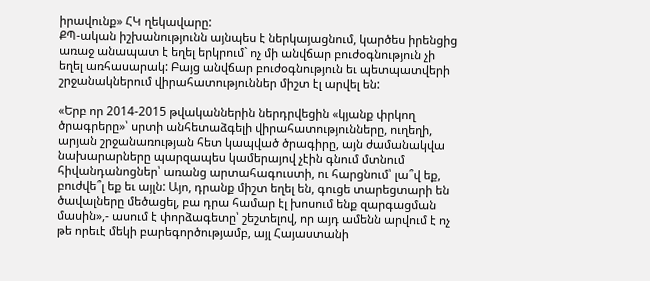իրավունք» ՀԿ ղեկավարը:
ՔՊ-ական իշխանությունն այնպես է ներկայացնում, կարծես իրենցից առաջ անապատ է եղել երկրում` ոչ մի անվճար բուժօգնություն չի եղել առհասարակ: Բայց անվճար բուժօգնություն եւ պետպատվերի շրջանակներում վիրահատություններ միշտ էլ արվել են:

«Երբ որ 2014-2015 թվականներին ներդրվեցին «կյանք փրկող ծրագրերը»՝ սրտի անհետաձգելի վիրահատությունները, ուղեղի, արյան շրջանառության հետ կապված ծրագիրը, այն ժամանակվա նախարարները պարզապես կամերայով չէին գնում մտնում հիվանդանոցներ՝ առանց արտահագուստի, ու հարցնում՝ լա՞վ եք, բուժվե՞լ եք եւ այլն: Այո, դրանք միշտ եղել են, գուցե տարեցտարի են ծավալները մեծացել, բա դրա համար էլ խոսում ենք զարգացման մասին»,- ասում է փորձագետը՝ շեշտելով, որ այդ ամենն արվում է ոչ թե որեւէ մեկի բարեգործությամբ, այլ Հայաստանի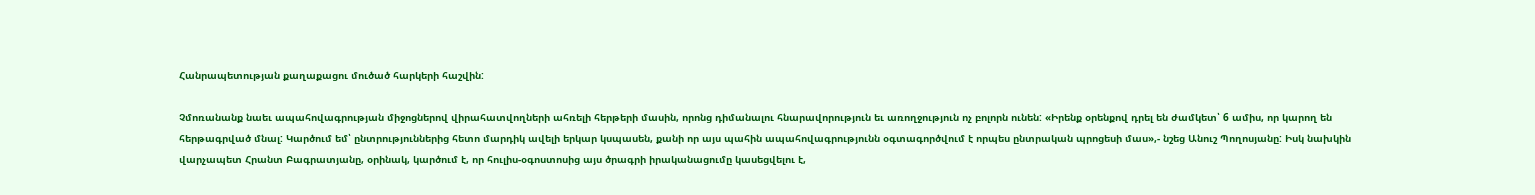Հանրապետության քաղաքացու մուծած հարկերի հաշվին:

Չմոռանանք նաեւ ապահովագրության միջոցներով վիրահատվողների ահռելի հերթերի մասին, որոնց դիմանալու հնարավորություն եւ առողջություն ոչ բոլորն ունեն: «Իրենք օրենքով դրել են ժամկետ՝ 6 ամիս, որ կարող են հերթագրված մնալ: Կարծում եմ՝ ընտրություններից հետո մարդիկ ավելի երկար կսպասեն, քանի որ այս պահին ապահովագրությունն օգտագործվում է որպես ընտրական պրոցեսի մաս»,- նշեց Անուշ Պողոսյանը: Իսկ նախկին վարչապետ Հրանտ Բագրատյանը, օրինակ, կարծում է, որ հուլիս-օգոստոսից այս ծրագրի իրականացումը կասեցվելու է,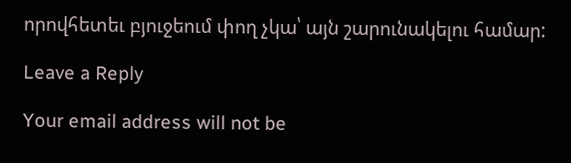որովհետեւ բյուջեում փող չկա՝ այն շարունակելու համար:

Leave a Reply

Your email address will not be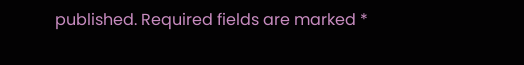published. Required fields are marked *